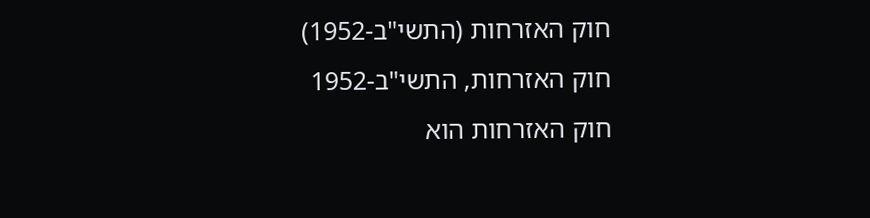חוק האזרחות (התשי"ב-1952)
חוק האזרחות, התשי"ב-1952
חוק האזרחות הוא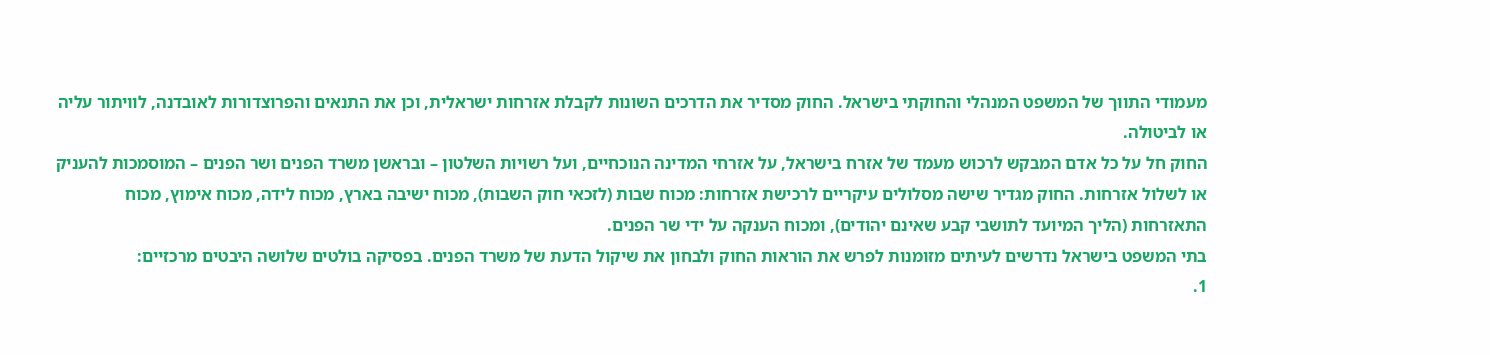מעמודי התווך של המשפט המנהלי והחוקתי בישראל. החוק מסדיר את הדרכים השונות לקבלת אזרחות ישראלית, וכן את התנאים והפרוצדורות לאובדנה, לוויתור עליה או לביטולה.
החוק חל על כל אדם המבקש לרכוש מעמד של אזרח בישראל, על אזרחי המדינה הנוכחיים, ועל רשויות השלטון – ובראשן משרד הפנים ושר הפנים – המוסמכות להעניק או לשלול אזרחות. החוק מגדיר שישה מסלולים עיקריים לרכישת אזרחות: מכוח שבות (לזכאי חוק השבות), מכוח ישיבה בארץ, מכוח לידה, מכוח אימוץ, מכוח התאזרחות (הליך המיועד לתושבי קבע שאינם יהודים), ומכוח הענקה על ידי שר הפנים.
בתי המשפט בישראל נדרשים לעיתים מזומנות לפרש את הוראות החוק ולבחון את שיקול הדעת של משרד הפנים. בפסיקה בולטים שלושה היבטים מרכזיים:
1.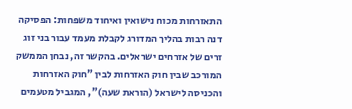התאזרחות מכוח נישואין ואיחוד משפחות: הפסיקה דנה רבות בהליך המדורג לקבלת מעמד עבור בני זוג זרים של אזרחים ישראלים. בהקשר זה, נבחן הממשק המורכב שבין חוק האזרחות לבין "חוק האזרחות והכניסה לישראל (הוראת שעה)", המגביל מטעמים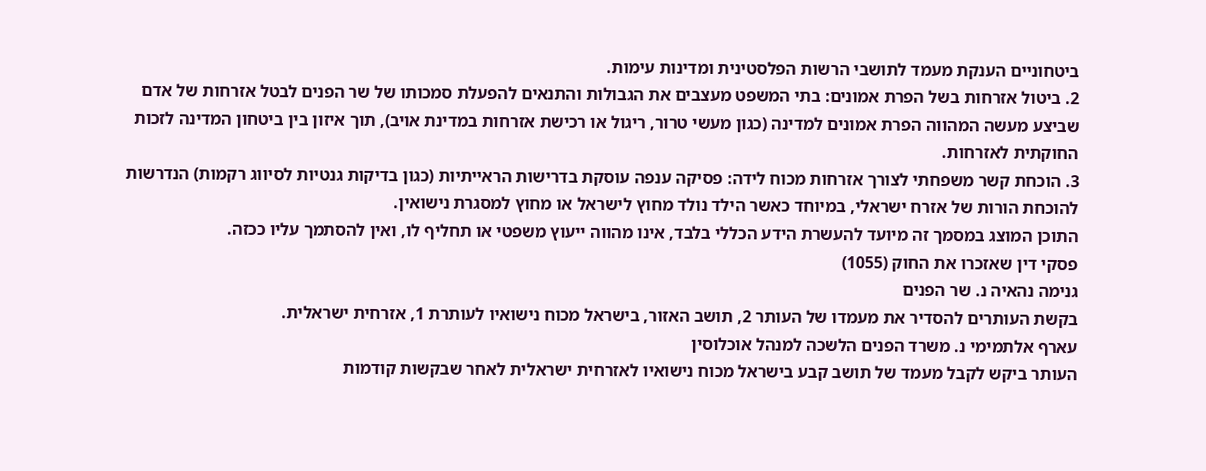ביטחוניים הענקת מעמד לתושבי הרשות הפלסטינית ומדינות עימות.
2. ביטול אזרחות בשל הפרת אמונים: בתי המשפט מעצבים את הגבולות והתנאים להפעלת סמכותו של שר הפנים לבטל אזרחות של אדם שביצע מעשה המהווה הפרת אמונים למדינה (כגון מעשי טרור, ריגול או רכישת אזרחות במדינת אויב), תוך איזון בין ביטחון המדינה לזכות החוקתית לאזרחות.
3. הוכחת קשר משפחתי לצורך אזרחות מכוח לידה: פסיקה ענפה עוסקת בדרישות הראייתיות (כגון בדיקות גנטיות לסיווג רקמות) הנדרשות להוכחת הורות של אזרח ישראלי, במיוחד כאשר הילד נולד מחוץ לישראל או מחוץ למסגרת נישואין.
התוכן המוצג במסמך זה מיועד להעשרת הידע הכללי בלבד, אינו מהווה ייעוץ משפטי או תחליף לו, ואין להסתמך עליו ככזה.
פסקי דין שאזכרו את החוק (1055)
גנימה נהאיה נ. שר הפנים
בקשת העותרים להסדיר את מעמדו של העותר 2, תושב האזור, בישראל מכוח נישואיו לעותרת 1, אזרחית ישראלית.
עארף אלתמימי נ. משרד הפנים הלשכה למנהל אוכלוסין
העותר ביקש לקבל מעמד של תושב קבע בישראל מכוח נישואיו לאזרחית ישראלית לאחר שבקשות קודמות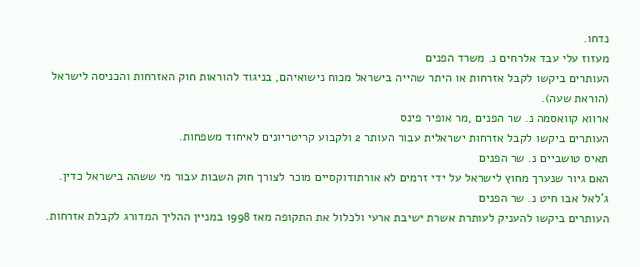נדחו.
מעזוז עלי עבד אלרחים נ. משרד הפנים
העותרים ביקשו לקבל אזרחות או היתר שהייה בישראל מכוח נישואיהם, בניגוד להוראות חוק האזרחות והכניסה לישראל (הוראת שעה).
ארווא קוואסמה נ. שר הפנים ,מר אופיר פינס
העותרים ביקשו לקבל אזרחות ישראלית עבור העותר 2 ולקבוע קריטריונים לאיחוד משפחות.
תאיס טושביים נ. שר הפנים
האם גיור שנערך מחוץ לישראל על ידי זרמים לא אורתודוקסיים מוכר לצורך חוק השבות עבור מי ששהה בישראל כדין.
ג'לאל אבו חיט נ. שר הפנים
העותרים ביקשו להעניק לעותרת אשרת ישיבת ארעי ולכלול את התקופה מאז 1998 במניין ההליך המדורג לקבלת אזרחות.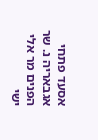אסעד פתחי אגבאריה נ. שר הפנים מר אלי ישי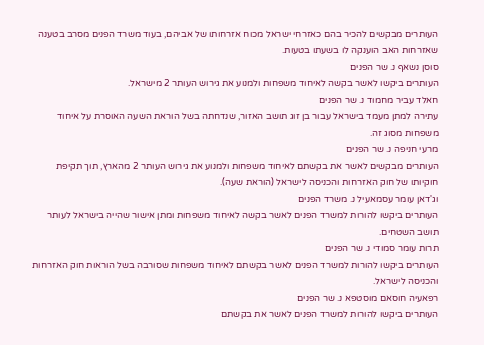העותרים מבקשים להכיר בהם כאזרחי ישראל מכוח אזרחותו של אביהם, בעוד משרד הפנים מסרב בטענה שאזרחות האב הוענקה לו בשעתו בטעות.
סוסן נשאף נ. שר הפנים
העותרים ביקשו לאשר בקשה לאיחוד משפחות ולמנוע את גירוש העותר 2 מישראל.
חאלד עביר מחמוד נ. שר הפנים
עתירה למתן מעמד בישראל עבור בן זוג תושב האזור, שנדחתה בשל הוראת השעה האוסרת על איחוד משפחות מסוג זה.
מרעי חניפה נ. שר הפנים
העותרים מבקשים לאשר את בקשתם לאיחוד משפחות ולמנוע את גירוש העותר 2 מהארץ, תוך תקיפת חוקיותו של חוק האזרחות והכניסה לישראל (הוראת שעה).
וג'דאן עומר עסמאעיל נ. משרד הפנים
העותרים ביקשו להורות למשרד הפנים לאשר בקשה לאיחוד משפחות ומתן אישור שהייה בישראל לעותר תושב השטחים.
תרות עומר סמודי נ. שר הפנים
העותרים ביקשו להורות למשרד הפנים לאשר בקשתם לאיחוד משפחות שסורבה בשל הוראות חוק האזרחות והכניסה לישראל.
רפאעיה חוסאם מוסטפא נ. שר הפנים
העותרים ביקשו להורות למשרד הפנים לאשר את בקשתם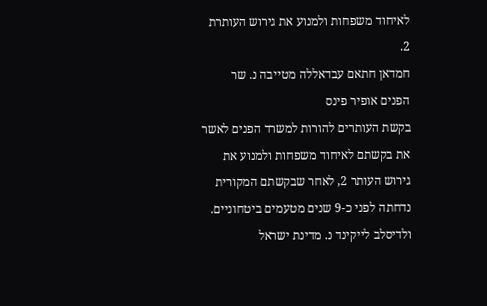לאיחוד משפחות ולמנוע את גירוש העותרת 2.
חמדאן חתאם עבדאללה מטייבה נ. שר הפנים אופיר פינס
בקשת העותרים להורות למשרד הפנים לאשר את בקשתם לאיחוד משפחות ולמנוע את גירוש העותר 2, לאחר שבקשתם המקורית נדחתה לפני כ-9 שנים מטעמים ביטחוניים.
ולדיסלב לייקינד נ. מדינת ישראל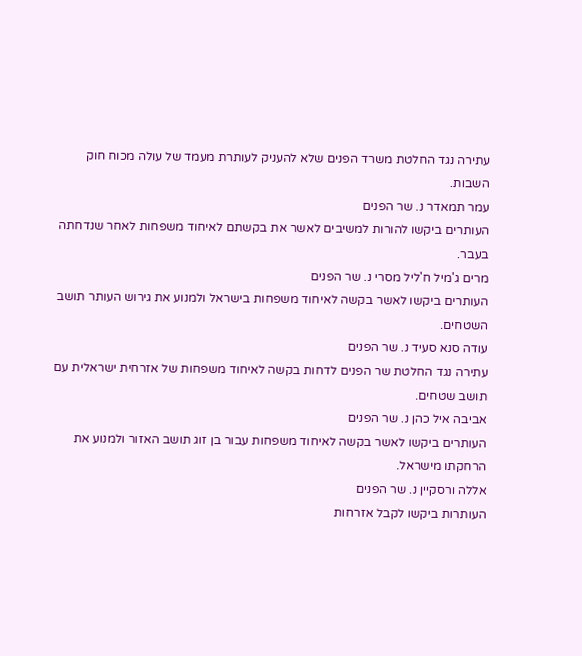עתירה נגד החלטת משרד הפנים שלא להעניק לעותרת מעמד של עולה מכוח חוק השבות.
עמר תמאדר נ. שר הפנים
העותרים ביקשו להורות למשיבים לאשר את בקשתם לאיחוד משפחות לאחר שנדחתה בעבר.
מרים ג'מיל ח'ליל מסרי נ. שר הפנים
העותרים ביקשו לאשר בקשה לאיחוד משפחות בישראל ולמנוע את גירוש העותר תושב השטחים.
עודה סנא סעיד נ. שר הפנים
עתירה נגד החלטת שר הפנים לדחות בקשה לאיחוד משפחות של אזרחית ישראלית עם תושב שטחים.
אביבה איל כהן נ. שר הפנים
העותרים ביקשו לאשר בקשה לאיחוד משפחות עבור בן זוג תושב האזור ולמנוע את הרחקתו מישראל.
אללה ורסקיין נ. שר הפנים
העותרות ביקשו לקבל אזרחות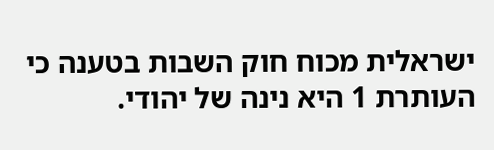ישראלית מכוח חוק השבות בטענה כי העותרת 1 היא נינה של יהודי.